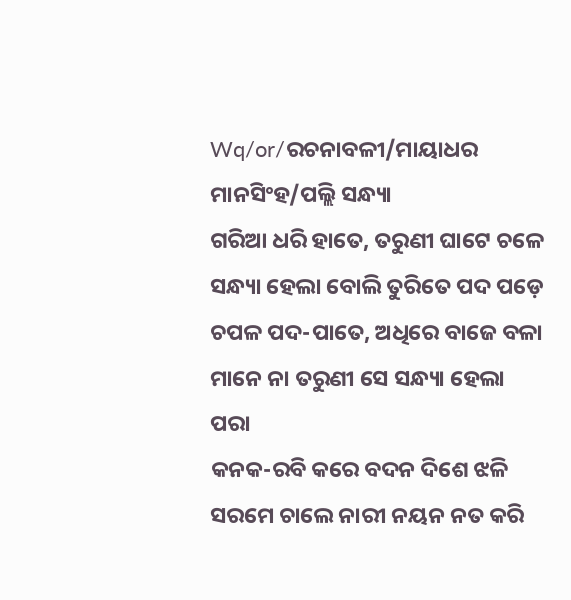Wq/or/ରଚନାବଳୀ/ମାୟାଧର ମାନସିଂହ/ପଲ୍ଲି ସନ୍ଧ୍ୟା
ଗରିଆ ଧରି ହାତେ, ତରୁଣୀ ଘାଟେ ଚଳେ
ସନ୍ଧ୍ୟା ହେଲା ବୋଲି ତୁରିତେ ପଦ ପଡ଼େ
ଚପଳ ପଦ-ପାତେ, ଅଧିରେ ବାଜେ ବଳା
ମାନେ ନା ତରୁଣୀ ସେ ସନ୍ଧ୍ୟା ହେଲା ପରା
କନକ-ରବି କରେ ବଦନ ଦିଶେ ଝଳି
ସରମେ ଚାଲେ ନାରୀ ନୟନ ନତ କରି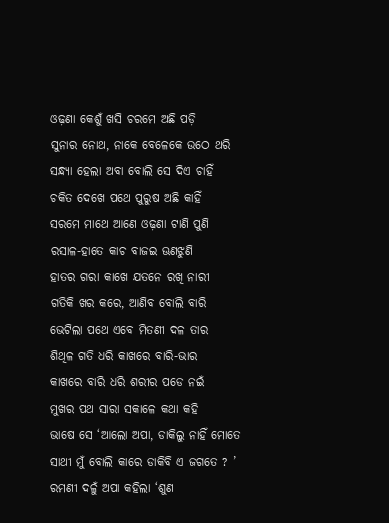ଓଢ଼ଣା କେଶୁଁ ଖସି ଚରମେ ଅଛି ପଡ଼ି
ସୁନାର ନୋଥ, ନାକେ ବେଳେକେ ଉଠେ ଥରି
ସନ୍ଧ୍ୟା ହେଲା ଅବା ବୋଲି ସେ ଦିଏ ଚାହିଁ
ଚକିତ ଦେଖେ ପଥେ ପୁରୁଷ ଅଛି କାହିଁ
ସରମେ ମାଥେ ଆଣେ ଓଢ଼ଣା ଟାଣି ପୁଣି
ରସାଳ-ହାତେ କାଚ ବାଜଇ ଊଣଝୁଣି
ହାତର ଗରା କାଖେ ଯତନେ ରଖି ନାରୀ
ଗତିକି ଖର କରେ, ଆଣିବ ବୋଲି ବାରି
ଭେଟିଲା ପଥେ ଏବେ ମିତଣୀ ଦଳ ତାର
ଶିଥିଳ ଗତି ଧରି କାଖରେ ବାରି-ଭାର
କାଖରେ ବାରି ଧରି ଶରୀର ପଡେ ନଇଁ
ମୁଖର ପଥ ସାରା ସକାଳେ କଥା କହି
ଭାଷେ ସେ ‘ଆଲୋ ଅପା, ଡାକିଲୁ ନାହିଁ ମୋତେ
ସାଥୀ ମୁଁ ବୋଲି କାରେ ଡାକିବି ଏ ଜଗତେ ? ’
ରମଣୀ ଦଳୁଁ ଅପା କହିଲା ‘ଶୁଣ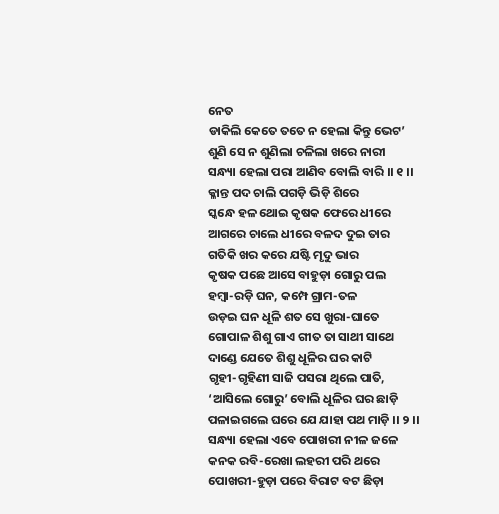ନେତ
ଡାକିଲି କେତେ ତତେ ନ ହେଲା କିନ୍ତୁ ଭେଟ’
ଶୁଣି ସେ ନ ଶୁଣିଲା ଚଳିଲା ଖରେ ନାରୀ
ସନ୍ଧ୍ୟା ହେଲା ପରା ଆଣିବ ବୋଲି ବାରି ।। ୧ ।।
କ୍ଳାନ୍ତ ପଦ ଚାଲି ପଗଡ଼ି ଭିଡ଼ି ଶିରେ
ସ୍କନ୍ଧେ ହଳ ଥୋଇ କୃଷକ ଫେରେ ଧୀରେ
ଆଗରେ ଚାଲେ ଧୀରେ ବଳଦ ଦୁଇ ତାର
ଗତିକି ଖର କରେ ଯଷ୍ଟି ମୃଦୁ ଭାର
କୃଷକ ପଛେ ଆସେ ବାହୁଡ଼ା ଗୋରୁ ପଲ
ହମ୍ବା-ରଡ଼ି ଘନ, କମ୍ପେ ଗ୍ରାମ-ତଳ
ଉଡ଼ଇ ଘନ ଧୂଳି ଶତ ସେ ଖୁରା-ଘାତେ
ଗୋପାଳ ଶିଶୁ ଗାଏ ଗୀତ ତା ସାଥୀ ସାଥେ
ଦାଣ୍ଡେ ଯେତେ ଶିଶୁ ଧୂଳିର ଘର କାଟି
ଗୃହୀ-ଗୃହିଣୀ ସାଜି ପସରା ଥିଲେ ପାତି,
‘ଆସିଲେ ଗୋରୁ’ ବୋଲି ଧୂଳିର ଘର ଛାଡ଼ି
ପଳାଇଗଲେ ଘରେ ଯେ ଯାହା ପଥ ମାଡ଼ି ।। ୨ ।।
ସନ୍ଧ୍ୟା ହେଲା ଏବେ ପୋଖରୀ ନୀଳ ଜଳେ
କନକ ରବି-ରେଖା ଲହରୀ ପରି ଥରେ
ପୋଖରୀ-ହୁଡ଼ା ପରେ ବିରାଟ ବଟ ଛିଡ଼ା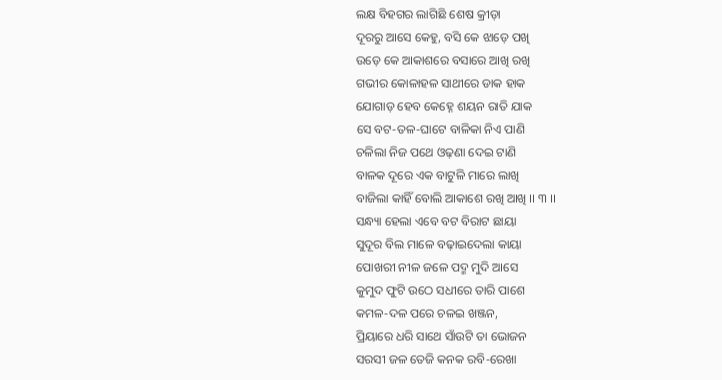ଲକ୍ଷ ବିହଗର ଲାଗିଛି ଶେଷ କ୍ରୀଡ଼ା
ଦୂରରୁ ଆସେ କେହୁ, ବସି କେ ଝାଡ଼େ ପଖି
ଉଡ଼େ କେ ଆକାଶରେ ବସାରେ ଆଖି ରଖି
ଗଭୀର କୋଳାହଳ ସାଥୀରେ ଡାକ ହାକ
ଯୋଗାଡ଼ ହେବ କେହ୍ନେ ଶୟନ ରାତି ଯାକ
ସେ ବଟ-ତଳ-ଘାଟେ ବାଳିକା ନିଏ ପାଣି
ଚଳିଲା ନିଜ ପଥେ ଓଢ଼ଣା ଦେଇ ଟାଣି
ବାଳକ ଦୂରେ ଏକ ବାଟୁଳି ମାରେ ଲାଖି
ବାଜିଲା କାହିଁ ବୋଲି ଆକାଶେ ରଖି ଆଖି ।। ୩ ।।
ସନ୍ଧ୍ୟା ହେଲା ଏବେ ବଟ ବିରାଟ ଛାୟା
ସୁଦୂର ବିଲ ମାଳେ ବଢ଼ାଇଦେଲା କାୟା
ପୋଖରୀ ନୀଳ ଜଳେ ପଦ୍ମ ମୁଦି ଆସେ
କୁମୁଦ ଫୁଟି ଉଠେ ସଧୀରେ ତାରି ପାଶେ
କମଳ-ଦଳ ପରେ ଚଳଇ ଖଞ୍ଜନ,
ପ୍ରିୟାରେ ଧରି ସାଥେ ସାଁଉଟି ତା ଭୋଜନ
ସରସୀ ଜଳ ତେଜି କନକ ରବି-ରେଖା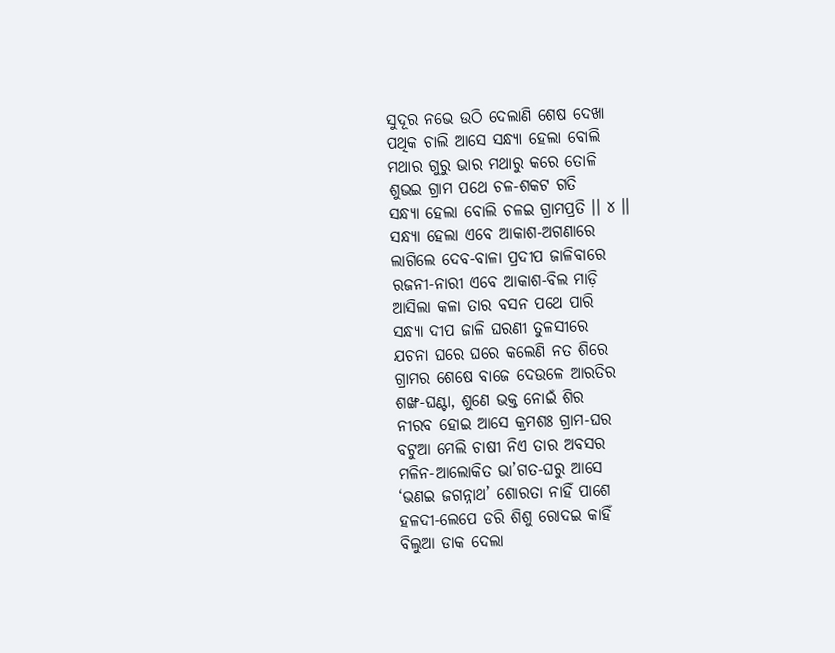ସୁଦୂର ନଭେ ଉଠି ଦେଲାଣି ଶେଷ ଦେଖା
ପଥିକ ଚାଲି ଆସେ ସନ୍ଧ୍ୟା ହେଲା ବୋଲି
ମଥାର ଗୁରୁ ଭାର ମଥାରୁ କରେ ତୋଳି
ଶୁଭଇ ଗ୍ରାମ ପଥେ ଚଳ-ଶକଟ ଗତି
ସନ୍ଧ୍ୟା ହେଲା ବୋଲି ଚଳଇ ଗ୍ରାମପ୍ରତି ।। ୪ ।।
ସନ୍ଧ୍ୟା ହେଲା ଏବେ ଆକାଶ-ଅଗଣାରେ
ଲାଗିଲେ ଦେବ-ବାଳା ପ୍ରଦୀପ ଜାଳିବାରେ
ରଜନୀ-ନାରୀ ଏବେ ଆକାଶ-ବିଲ ମାଡ଼ି
ଆସିଲା କଳା ତାର ବସନ ପଥେ ପାରି
ସନ୍ଧ୍ୟା ଦୀପ ଜାଳି ଘରଣୀ ତୁଳସୀରେ
ଯଚନା ଘରେ ଘରେ କଲେଣି ନତ ଶିରେ
ଗ୍ରାମର ଶେଷେ ବାଜେ ଦେଉଳେ ଆରତିର
ଶଙ୍ଖ-ଘଣ୍ଟା, ଶୁଣେ ଭକ୍ତ ନୋଇଁ ଶିର
ନୀରବ ହୋଇ ଆସେ କ୍ରମଶଃ ଗ୍ରାମ-ଘର
ବଟୁଆ ମେଲି ଚାଷୀ ନିଏ ତାର ଅବସର
ମଳିନ-ଆଲୋକିତ ଭା’ଗତ-ଘରୁ ଆସେ
‘ଭଣଇ ଜଗନ୍ନାଥ’ ଶୋରତା ନାହିଁ ପାଶେ
ହଳଦୀ-ଲେପେ ଡରି ଶିଶୁ ରୋଦଇ କାହିଁ
ବିଲୁଆ ଡାକ ଦେଲା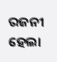ରଜନୀ ହେଲା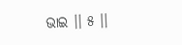ଭାଇ ।। ୫ ।।